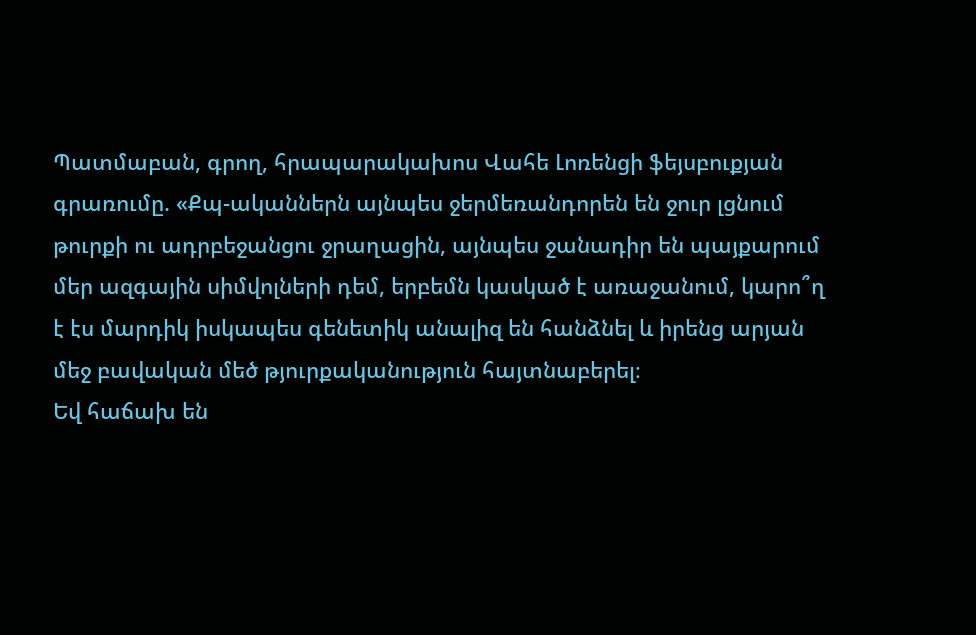Պատմաբան, գրող, հրապարակախոս Վահե Լոռենցի ֆեյսբուքյան գրառումը. «Քպ-ականներն այնպես ջերմեռանդորեն են ջուր լցնում թուրքի ու ադրբեջանցու ջրաղացին, այնպես ջանադիր են պայքարում մեր ազգային սիմվոլների դեմ, երբեմն կասկած է առաջանում, կարո՞ղ է էս մարդիկ իսկապես գենետիկ անալիզ են հանձնել և իրենց արյան մեջ բավական մեծ թյուրքականություն հայտնաբերել։
Եվ հաճախ են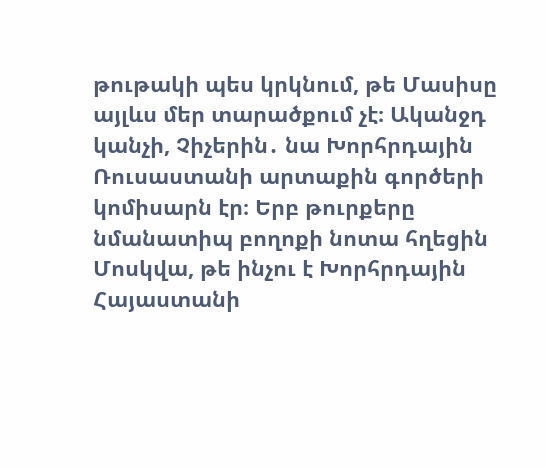թութակի պես կրկնում, թե Մասիսը այլևս մեր տարածքում չէ։ Ականջդ կանչի, Չիչերին․ նա Խորհրդային Ռուսաստանի արտաքին գործերի կոմիսարն էր։ Երբ թուրքերը նմանատիպ բողոքի նոտա հղեցին Մոսկվա, թե ինչու է Խորհրդային Հայաստանի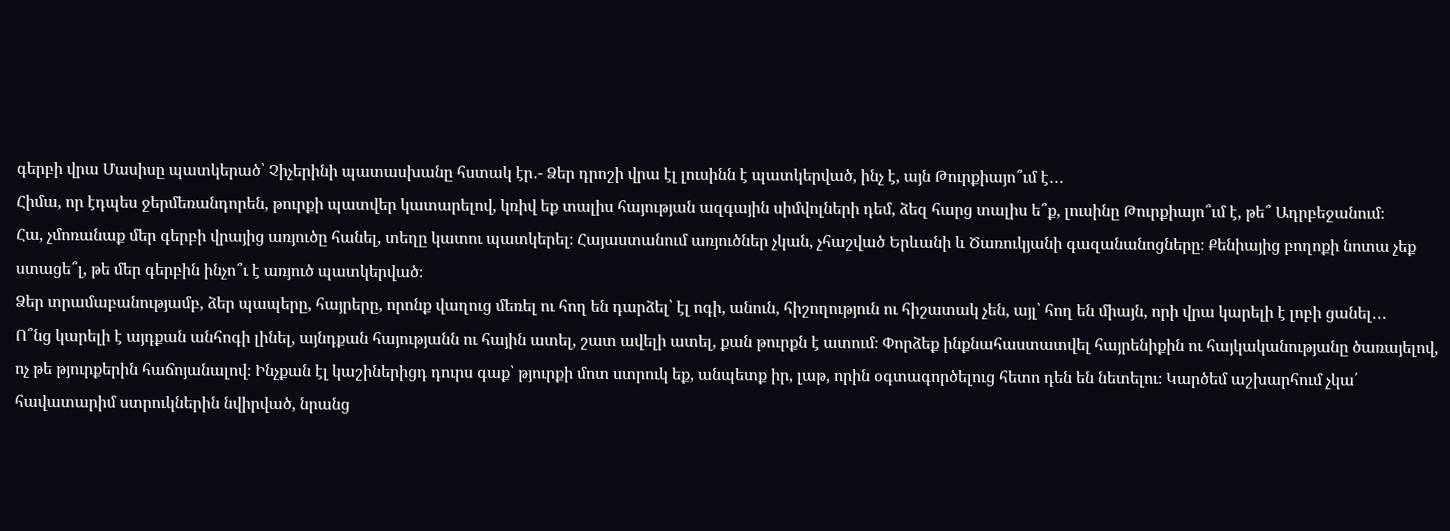գերբի վրա Մասիսը պատկերած՝ Չիչերինի պատասխանը հստակ էր․- Ձեր դրոշի վրա էլ լուսինն է պատկերված, ինչ է, այն Թուրքիայո՞ւմ է․․․
Հիմա, որ էդպես ջերմեռանդորեն, թուրքի պատվեր կատարելով, կռիվ եք տալիս հայության ազգային սիմվոլների դեմ, ձեզ հարց տալիս ե՞ք, լուսինը Թուրքիայո՞ւմ է, թե՞ Ադրբեջանում։
Հա, չմոռանաք մեր գերբի վրայից առյուծը հանել, տեղը կատու պատկերել։ Հայաստանում առյուծներ չկան, չհաշված Երևանի և Ծառուկյանի գազանանոցները։ Քենիայից բողոքի նոտա չեք ստացե՞լ, թե մեր գերբին ինչո՞ւ է առյուծ պատկերված։
Ձեր տրամաբանությամբ, ձեր պապերը, հայրերը, որոնք վաղուց մեռել ու հող են դարձել՝ էլ ոգի, անուն, հիշողություն ու հիշատակ չեն, այլ՝ հող են միայն, որի վրա կարելի է լոբի ցանել․․․
Ո՞նց կարելի է այդքան անհոգի լինել, այնդքան հայությանն ու հային ատել, շատ ավելի ատել, քան թուրքն է ատում։ Փորձեք ինքնահաստատվել հայրենիքին ու հայկականությանը ծառայելով, ոչ թե թյուրքերին հաճոյանալով։ Ինչքան էլ կաշիներիցդ դուրս գաք՝ թյուրքի մոտ ստրուկ եք, անպետք իր, լաթ, որին օգտագործելուց հետո դեն են նետելու։ Կարծեմ աշխարհում չկա՛ հավատարիմ ստրուկներին նվիրված, նրանց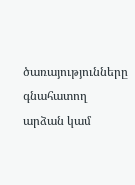ծառայությունները գնահատող արձան կամ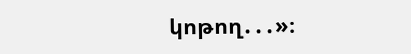կոթող․․․»։